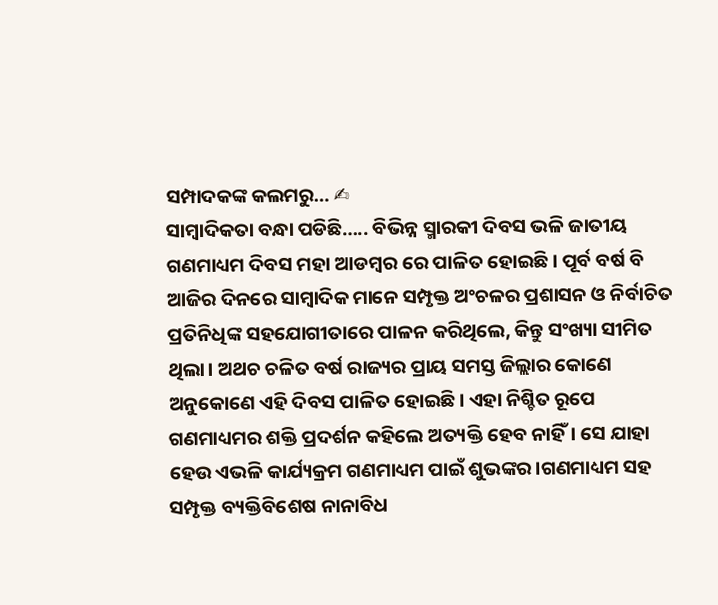ସମ୍ପାଦକଙ୍କ କଲମରୁ… ✍
ସାମ୍ବାଦିକତା ବନ୍ଧା ପଡିଛି….. ବିଭିନ୍ନ ସ୍ମାରକୀ ଦିବସ ଭଳି ଜାତୀୟ ଗଣମାଧ୍ୟମ ଦିବସ ମହା ଆଡମ୍ବର ରେ ପାଳିତ ହୋଇଛି। ପୂର୍ବ ବର୍ଷ ବି ଆଜିର ଦିନରେ ସାମ୍ବାଦିକ ମାନେ ସମ୍ପୃକ୍ତ ଅଂଚଳର ପ୍ରଶାସନ ଓ ନିର୍ବାଚିତ ପ୍ରତିନିଧିଙ୍କ ସହଯୋଗୀତାରେ ପାଳନ କରିଥିଲେ, କିନ୍ତୁ ସଂଖ୍ୟା ସୀମିତ ଥିଲା। ଅଥଚ ଚଳିତ ବର୍ଷ ରାଜ୍ୟର ପ୍ରାୟ ସମସ୍ତ ଜିଲ୍ଲାର କୋଣେ ଅନୁକୋଣେ ଏହି ଦିବସ ପାଳିତ ହୋଇଛି। ଏହା ନିଶ୍ଚିତ ରୂପେ ଗଣମାଧ୍ୟମର ଶକ୍ତି ପ୍ରଦର୍ଶନ କହିଲେ ଅତ୍ୟକ୍ତି ହେବ ନାହିଁ। ସେ ଯାହା ହେଉ ଏଭଳି କାର୍ଯ୍ୟକ୍ରମ ଗଣମାଧ୍ୟମ ପାଇଁ ଶୁଭଙ୍କର।ଗଣମାଧ୍ୟମ ସହ ସମ୍ପୃକ୍ତ ବ୍ୟକ୍ତିବିଶେଷ ନାନାବିଧ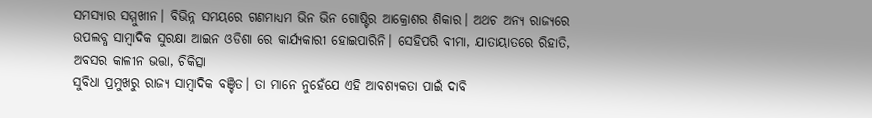ସମସ୍ୟାର ସମ୍ମୁଖୀନ। ବିଭିନ୍ନ ସମୟରେ ଗଣମାଧ୍ୟମ ଭିନ ଭିନ ଗୋଷ୍ଟିର ଆକ୍ରୋଶର ଶିକାର। ଅଥଚ ଅନ୍ୟ ରାଜ୍ୟରେ ଉପଲବ୍ଧ ସାମ୍ବାଦିକ ସୁରକ୍ଷା ଆଇନ ଓଡିଶା ରେ କାର୍ଯ୍ୟକାରୀ ହୋଇପାରିନି। ସେହିପରି ବୀମା, ଯାତାୟାତରେ ରିହାତି, ଅବସର କାଳୀନ ଭତ୍ତା, ଚିକିତ୍ସା
ସୁବିଧା ପ୍ରମୁଖରୁ ରାଜ୍ୟ ସାମ୍ବାଦିକ ବଞ୍ଚିତ। ତା ମାନେ ନୁହେଁଯେ ଏହି ଆବଶ୍ୟକତା ପାଇଁ ଦାବି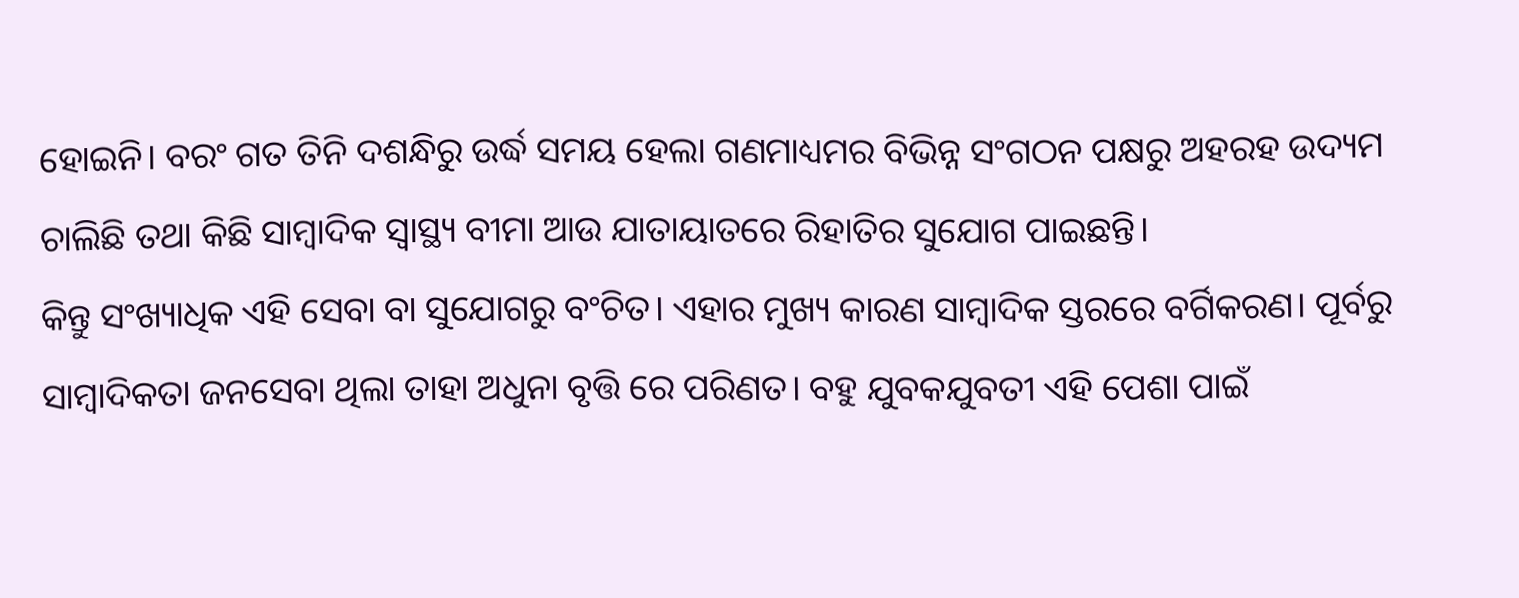ହୋଇନି। ବରଂ ଗତ ତିନି ଦଶନ୍ଧିରୁ ଉର୍ଦ୍ଧ ସମୟ ହେଲା ଗଣମାଧ୍ୟମର ବିଭିନ୍ନ ସଂଗଠନ ପକ୍ଷରୁ ଅହରହ ଉଦ୍ୟମ ଚାଲିଛି ତଥା କିଛି ସାମ୍ବାଦିକ ସ୍ୱାସ୍ଥ୍ୟ ବୀମା ଆଉ ଯାତାୟାତରେ ରିହାତିର ସୁଯୋଗ ପାଇଛନ୍ତି।
କିନ୍ତୁ ସଂଖ୍ୟାଧିକ ଏହି ସେବା ବା ସୁଯୋଗରୁ ବଂଚିତ। ଏହାର ମୁଖ୍ୟ କାରଣ ସାମ୍ବାଦିକ ସ୍ତରରେ ବର୍ଗିକରଣ। ପୂର୍ବରୁ ସାମ୍ବାଦିକତା ଜନସେବା ଥିଲା ତାହା ଅଧୁନା ବୃତ୍ତି ରେ ପରିଣତ। ବହୁ ଯୁବକଯୁବତୀ ଏହି ପେଶା ପାଇଁ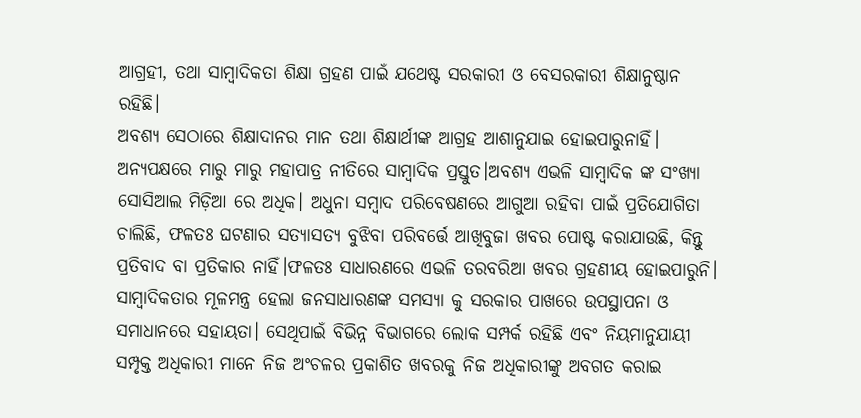ଆଗ୍ରହୀ, ତଥା ସାମ୍ବାଦିକତା ଶିକ୍ଷା ଗ୍ରହଣ ପାଇଁ ଯଥେଷ୍ଟ ସରକାରୀ ଓ ବେସରକାରୀ ଶିକ୍ଷାନୁଷ୍ଠାନ ରହିଛି।
ଅବଶ୍ୟ ସେଠାରେ ଶିକ୍ଷାଦାନର ମାନ ତଥା ଶିକ୍ଷାର୍ଥୀଙ୍କ ଆଗ୍ରହ ଆଶାନୁଯାଇ ହୋଇପାରୁନାହିଁ। ଅନ୍ୟପକ୍ଷରେ ମାରୁ ମାରୁ ମହାପାତ୍ର ନୀତିରେ ସାମ୍ବାଦିକ ପ୍ରସ୍ତୁତ।ଅବଶ୍ୟ ଏଭଳି ସାମ୍ବାଦିକ ଙ୍କ ସଂଖ୍ୟା ସୋସିଆଲ ମିଡ଼ିଆ ରେ ଅଧିକ। ଅଧୁନା ସମ୍ବାଦ ପରିବେଷଣରେ ଆଗୁଆ ରହିବା ପାଇଁ ପ୍ରତିଯୋଗିତା ଚାଲିଛି, ଫଳତଃ ଘଟଣାର ସତ୍ୟାସତ୍ୟ ବୁଝିବା ପରିବର୍ତ୍ତେ ଆଖିବୁଜା ଖବର ପୋଷ୍ଟ କରାଯାଉଛି, କିନ୍ତୁ ପ୍ରତିବାଦ ବା ପ୍ରତିକାର ନାହିଁ।ଫଳତଃ ସାଧାରଣରେ ଏଭଳି ତରବରିଆ ଖବର ଗ୍ରହଣୀୟ ହୋଇପାରୁନି। ସାମ୍ବାଦିକତାର ମୂଳମନ୍ତ୍ର ହେଲା ଜନସାଧାରଣଙ୍କ ସମସ୍ୟା କୁ ସରକାର ପାଖରେ ଉପସ୍ଥାପନା ଓ ସମାଧାନରେ ସହାୟତା। ସେଥିପାଇଁ ବିଭିନ୍ନ ବିଭାଗରେ ଲୋକ ସମ୍ପର୍କ ରହିଛି ଏବଂ ନିୟମାନୁଯାୟୀ ସମ୍ପୃକ୍ତ ଅଧିକାରୀ ମାନେ ନିଜ ଅଂଚଳର ପ୍ରକାଶିତ ଖବରକୁ ନିଜ ଅଧିକାରୀଙ୍କୁ ଅବଗତ କରାଇ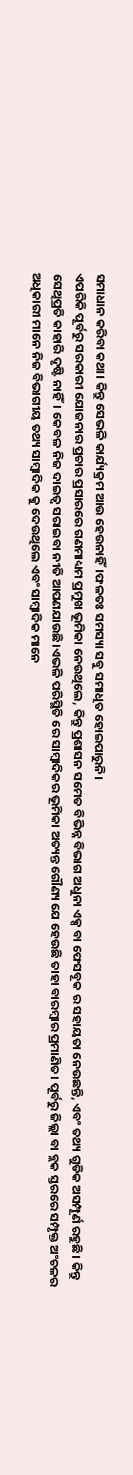ସମାଧାନ କରିବା କଥା। କିନ୍ତୁ ସେଭଳି କାର୍ଯ୍ୟକ୍ରମ ଆଉ ହେଉନାହିଁ।ଫଳତଃ ସମସ୍ୟା ସବୁ ସମାଧିତ ହୋଇପାରୁନି।
ଏପରିକି ପୂର୍ବରୁ ସରକାରୀ ଯୋଜନାର ପ୍ରଚାର ପ୍ରସାରରେ ଗଣମାଧ୍ୟମ ପ୍ରମୁଖ ଭୂମିକା ନେଉଥିଲେ, କିନ୍ତୁ ପ୍ରଶାସନ ସମେତ ବିଭିନ୍ନ ବିଭାଗ ଅଧୁନା ଏକ୍ସ ବା ଫେସବୂକ ର ସହାୟତା ନେଉଛନ୍ତି, ଏବଂ ତଥ୍ୟ ଗୁଡିକ ଅସମ୍ପୂର୍ଣ ରହୁଛି। କିନ୍ତୁ ସେଥିପ୍ରତି କାହାରି ଦୃଷ୍ଟି ନାହିଁ। କେବଳ ନିଜ ଦାଇତ୍ୱ ସରାଇବା ନୀତି ଆପଣଯାଉଛି।ଏଭଳି ପରିସ୍ଥିତି ରେ ସାମ୍ବାଦିକର ଭୂମିକା ଅତ୍ୟନ୍ତ ଗୌଣ୍ୟ ଯେ ହେଉଛି ତାହା ବାରମ୍ବାର ପ୍ରମାଣିତ। ପୂର୍ବରୁ ଜିଲ୍ଲା ବା ବ୍ଲକ ସ୍ତରରେ ସମ୍ପୃକ୍ତ ଅଂଚଳର ଅଧିକାରୀ ମାନେ ନିଜ ବିଭାଗୀୟ ତଥ୍ୟ ସାମ୍ବାଦିକ କୁ ଦେଉଥିଲେ ଏବଂ ସାମ୍ବାଦିକ ମାନେ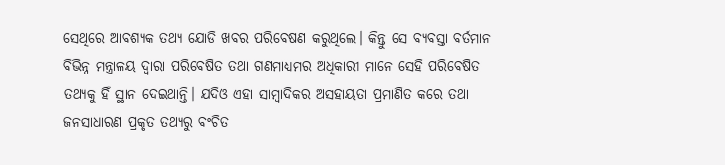ସେଥିରେ ଆବଶ୍ୟକ ତଥ୍ୟ ଯୋଡି ଖବର ପରିବେଷଣ କରୁଥିଲେ। କିନ୍ତୁ ସେ ବ୍ୟବସ୍ତା ବର୍ତମାନ ବିଭିନ୍ନ ମନ୍ତ୍ରାଳୟ ଦ୍ୱାରା ପରିବେଷିତ ତଥା ଗଣମାଧ୍ୟମର ଅଧିକାରୀ ମାନେ ସେହି ପରିବେଷିତ ତଥ୍ୟକୁ ହିଁ ସ୍ଥାନ ଦେଇଥାନ୍ତି। ଯଦିଓ ଏହା ସାମ୍ୱାଦିକର ଅସହାୟତା ପ୍ରମାଣିତ କରେ ତଥା ଜନସାଧାରଣ ପ୍ରକୃତ ତଥ୍ୟରୁ ବଂଚିତ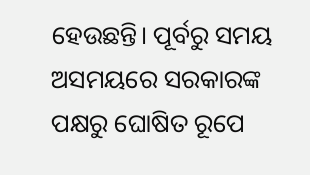ହେଉଛନ୍ତି। ପୂର୍ବରୁ ସମୟ ଅସମୟରେ ସରକାରଙ୍କ ପକ୍ଷରୁ ଘୋଷିତ ରୂପେ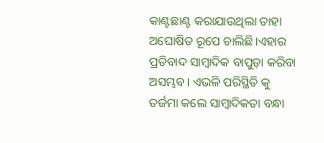କାଣ୍ଟଛାଣ୍ଟ କରାଯାଉଥିଲା ତାହା ଅଘୋଷିତ ରୂପେ ଚାଲିଛି।ଏହାର ପ୍ରତିବାଦ ସାମ୍ବାଦିକ ବାପୁଡ଼ା କରିବା ଅସମ୍ଭବ। ଏଭଳି ପରିସ୍ଥିତି କୁ ତର୍ଜମା କଲେ ସାମ୍ବାଦିକତା ବନ୍ଧା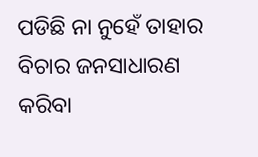ପଡିଛି ନା ନୁହେଁ ତାହାର ବିଚାର ଜନସାଧାରଣ କରିବା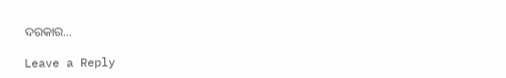ଦରକାର…

Leave a Reply